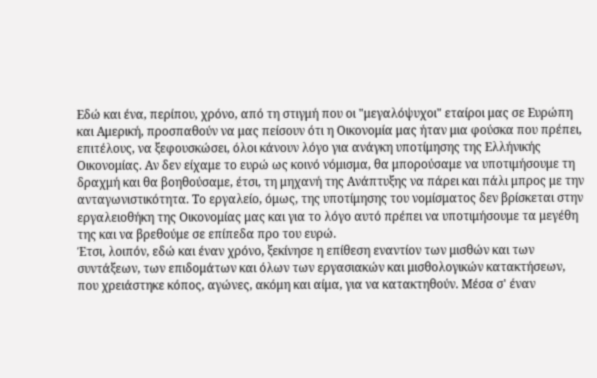Εδώ και ένα, περίπου, χρόνο, από τη στιγμή που οι "μεγαλόψυχοι" εταίροι μας σε Ευρώπη και Αμερική, προσπαθούν να μας πείσουν ότι η Οικονομία μας ήταν μια φούσκα που πρέπει, επιτέλους, να ξεφουσκώσει, όλοι κάνουν λόγο για ανάγκη υποτίμησης της Ελλήνικής Οικονομίας. Αν δεν είχαμε το ευρώ ως κοινό νόμισμα, θα μπορούσαμε να υποτιμήσουμε τη δραχμή και θα βοηθούσαμε, έτσι, τη μηχανή της Ανάπτυξης να πάρει και πάλι μπρος με την ανταγωνιστικότητα. Το εργαλείο, όμως, της υποτίμησης του νομίσματος δεν βρίσκεται στην εργαλειοθήκη της Οικονομίας μας και για το λόγο αυτό πρέπει να υποτιμήσουμε τα μεγέθη της και να βρεθούμε σε επίπεδα προ του ευρώ.
Έτσι, λοιπόν, εδώ και έναν χρόνο, ξεκίνησε η επίθεση εναντίον των μισθών και των συντάξεων, των επιδομάτων και όλων των εργασιακών και μισθολογικών κατακτήσεων, που χρειάστηκε κόπος, αγώνες, ακόμη και αίμα, για να κατακτηθούν. Μέσα σ' έναν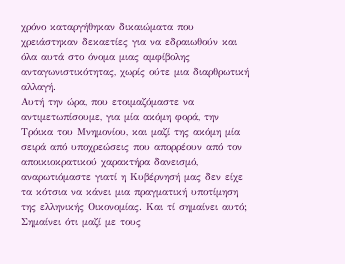χρόνο καταργήθηκαν δικαιώματα που χρειάστηκαν δεκαετίες για να εδραιωθούν και όλα αυτά στο όνομα μιας αμφίβολης ανταγωνιστικότητας, χωρίς ούτε μια διαρθρωτική αλλαγή.
Αυτή την ώρα, που ετοιμαζόμαστε να αντιμετωπίσουμε, για μία ακόμη φορά, την Τρόικα του Μνημονίου, και μαζί της ακόμη μία σειρά από υποχρεώσεις που απορρέουν από τον αποικιοκρατικού χαρακτήρα δανεισμό, αναρωτιόμαστε γιατί η Κυβέρνησή μας δεν είχε τα κότσια να κάνει μια πραγματική υποτίμηση της ελληνικής Οικονομίας. Και τί σημαίνει αυτό; Σημαίνει ότι μαζί με τους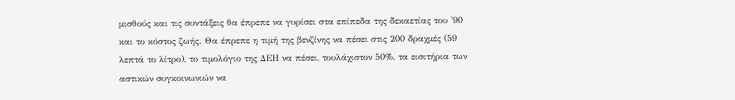μισθούς και τις συντάξεις θα έπρεπε να γυρίσει στα επίπεδα της δεκαετίας του '90 και το κόστος ζωής. Θα έπρεπε η τιμή της βενζίνης να πέσει στις 200 δραχμές (59 λεπτά το λίτρο), το τιμολόγιο της ΔΕΗ να πέσει, τουλάχιστον 50%, τα εισιτήρια των αστικών συγκοινωνιών να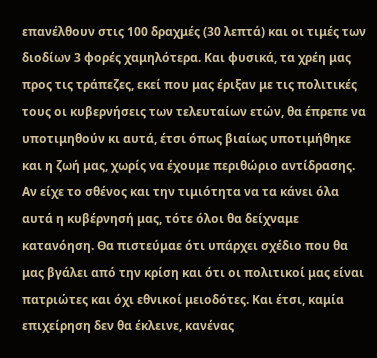επανέλθουν στις 100 δραχμές (30 λεπτά) και οι τιμές των διοδίων 3 φορές χαμηλότερα. Και φυσικά, τα χρέη μας προς τις τράπεζες, εκεί που μας έριξαν με τις πολιτικές τους οι κυβερνήσεις των τελευταίων ετών, θα έπρεπε να υποτιμηθούν κι αυτά, έτσι όπως βιαίως υποτιμήθηκε και η ζωή μας, χωρίς να έχουμε περιθώριο αντίδρασης.
Αν είχε το σθένος και την τιμιότητα να τα κάνει όλα αυτά η κυβέρνησή μας, τότε όλοι θα δείχναμε κατανόηση. Θα πιστεύμαε ότι υπάρχει σχέδιο που θα μας βγάλει από την κρίση και ότι οι πολιτικοί μας είναι πατριώτες και όχι εθνικοί μειοδότες. Και έτσι, καμία επιχείρηση δεν θα έκλεινε, κανένας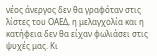νέος άνεργος δεν θα γραφόταν στις λίστες του ΟΑΕΔ, η μελαγχολία και η κατήφεια δεν θα είχαν φωλιάσει στις ψυχές μας. Κι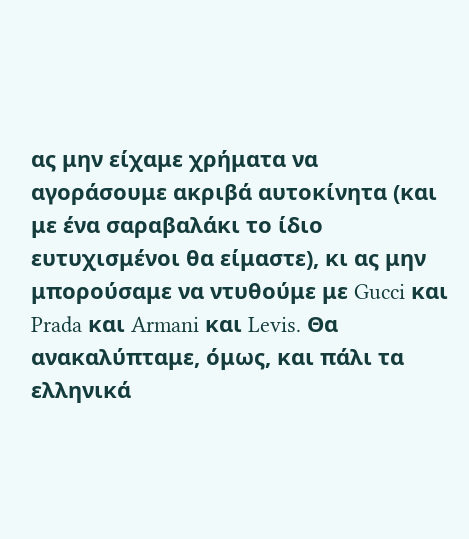ας μην είχαμε χρήματα να αγοράσουμε ακριβά αυτοκίνητα (και με ένα σαραβαλάκι το ίδιο ευτυχισμένοι θα είμαστε), κι ας μην μπορούσαμε να ντυθούμε με Gucci και Prada και Armani και Levis. Θα ανακαλύπταμε, όμως, και πάλι τα ελληνικά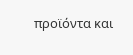προϊόντα και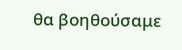θα βοηθούσαμε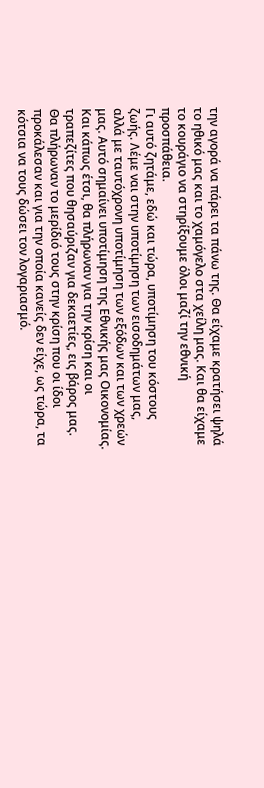την αγορά να πάρει τα πάνω της. Θα είχαμε κρατήσει ψηλά το ηθικό μας και το χαμόγελο στα χείλη μας. Και θα είχαμε το κουράγιο να στηρίξουμε όλοι μαζί την εθνική προσπάθεια.
Γι αυτό ζητάμε, εδώ και τώρα, υποτίμηση του κόστους ζωής. Λέμε ναι στην υποτίμηση των εισοδημάτων μας, αλλά με ταυτόχρονη υποτίμηση των εξόδων και των χρεών μας. Αυτό σημαίνει υποτίμηση της Εθνικής μας Οικονομίας. Και κάπως έτσι, θα πλήρωναν για την κρίση και οι τραπεζίτες που θησαύριζαν για δεκαετίες, εις βάρος μας. Θα πλήρωναν το μερίδιό τους στην κρίση που οι ίδοι προκάλεσαν και για την οποία κανείς δεν είχε, ως τώρα, τα κότσια να τους δώσει τον λογαριασμό.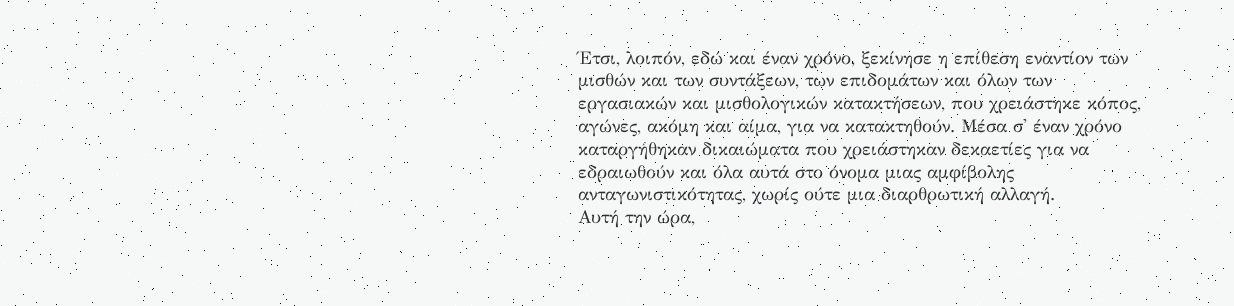Έτσι, λοιπόν, εδώ και έναν χρόνο, ξεκίνησε η επίθεση εναντίον των μισθών και των συντάξεων, των επιδομάτων και όλων των εργασιακών και μισθολογικών κατακτήσεων, που χρειάστηκε κόπος, αγώνες, ακόμη και αίμα, για να κατακτηθούν. Μέσα σ' έναν χρόνο καταργήθηκαν δικαιώματα που χρειάστηκαν δεκαετίες για να εδραιωθούν και όλα αυτά στο όνομα μιας αμφίβολης ανταγωνιστικότητας, χωρίς ούτε μια διαρθρωτική αλλαγή.
Αυτή την ώρα,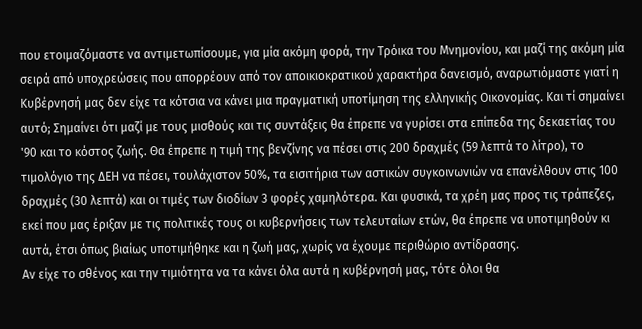που ετοιμαζόμαστε να αντιμετωπίσουμε, για μία ακόμη φορά, την Τρόικα του Μνημονίου, και μαζί της ακόμη μία σειρά από υποχρεώσεις που απορρέουν από τον αποικιοκρατικού χαρακτήρα δανεισμό, αναρωτιόμαστε γιατί η Κυβέρνησή μας δεν είχε τα κότσια να κάνει μια πραγματική υποτίμηση της ελληνικής Οικονομίας. Και τί σημαίνει αυτό; Σημαίνει ότι μαζί με τους μισθούς και τις συντάξεις θα έπρεπε να γυρίσει στα επίπεδα της δεκαετίας του '90 και το κόστος ζωής. Θα έπρεπε η τιμή της βενζίνης να πέσει στις 200 δραχμές (59 λεπτά το λίτρο), το τιμολόγιο της ΔΕΗ να πέσει, τουλάχιστον 50%, τα εισιτήρια των αστικών συγκοινωνιών να επανέλθουν στις 100 δραχμές (30 λεπτά) και οι τιμές των διοδίων 3 φορές χαμηλότερα. Και φυσικά, τα χρέη μας προς τις τράπεζες, εκεί που μας έριξαν με τις πολιτικές τους οι κυβερνήσεις των τελευταίων ετών, θα έπρεπε να υποτιμηθούν κι αυτά, έτσι όπως βιαίως υποτιμήθηκε και η ζωή μας, χωρίς να έχουμε περιθώριο αντίδρασης.
Αν είχε το σθένος και την τιμιότητα να τα κάνει όλα αυτά η κυβέρνησή μας, τότε όλοι θα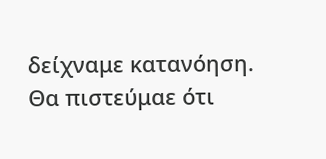δείχναμε κατανόηση. Θα πιστεύμαε ότι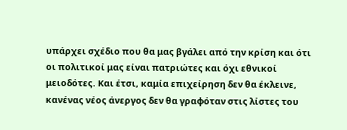υπάρχει σχέδιο που θα μας βγάλει από την κρίση και ότι οι πολιτικοί μας είναι πατριώτες και όχι εθνικοί μειοδότες. Και έτσι, καμία επιχείρηση δεν θα έκλεινε, κανένας νέος άνεργος δεν θα γραφόταν στις λίστες του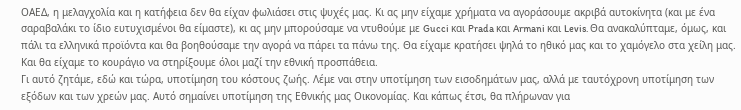ΟΑΕΔ, η μελαγχολία και η κατήφεια δεν θα είχαν φωλιάσει στις ψυχές μας. Κι ας μην είχαμε χρήματα να αγοράσουμε ακριβά αυτοκίνητα (και με ένα σαραβαλάκι το ίδιο ευτυχισμένοι θα είμαστε), κι ας μην μπορούσαμε να ντυθούμε με Gucci και Prada και Armani και Levis. Θα ανακαλύπταμε, όμως, και πάλι τα ελληνικά προϊόντα και θα βοηθούσαμε την αγορά να πάρει τα πάνω της. Θα είχαμε κρατήσει ψηλά το ηθικό μας και το χαμόγελο στα χείλη μας. Και θα είχαμε το κουράγιο να στηρίξουμε όλοι μαζί την εθνική προσπάθεια.
Γι αυτό ζητάμε, εδώ και τώρα, υποτίμηση του κόστους ζωής. Λέμε ναι στην υποτίμηση των εισοδημάτων μας, αλλά με ταυτόχρονη υποτίμηση των εξόδων και των χρεών μας. Αυτό σημαίνει υποτίμηση της Εθνικής μας Οικονομίας. Και κάπως έτσι, θα πλήρωναν για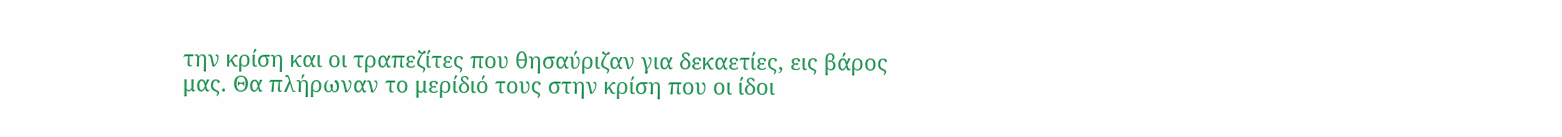την κρίση και οι τραπεζίτες που θησαύριζαν για δεκαετίες, εις βάρος μας. Θα πλήρωναν το μερίδιό τους στην κρίση που οι ίδοι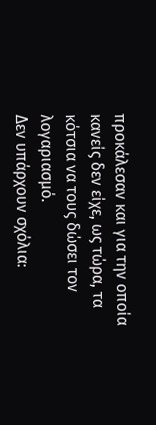προκάλεσαν και για την οποία κανείς δεν είχε, ως τώρα, τα κότσια να τους δώσει τον λογαριασμό.
Δεν υπάρχουν σχόλια: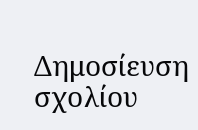Δημοσίευση σχολίου